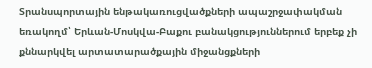Տրանսպորտային ենթակառուցվածքների ապաշրջափակման եռակողմ՝ Երևան-Մոսկվա-Բաքու բանակցություններում երբեք չի քննարկվել արտատարածքային միջանցքների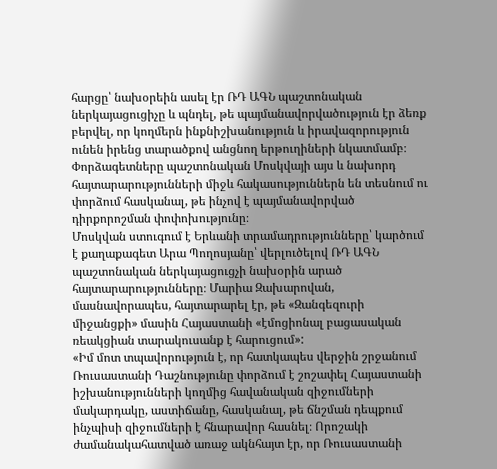հարցը՝ նախօրեին ասել էր ՌԴ ԱԳՆ պաշտոնական ներկայացուցիչը և պնդել, թե պայմանավորվածություն էր ձեռք բերվել, որ կողմերն ինքնիշխանություն և իրավազորություն ունեն իրենց տարածքով անցնող երթուղիների նկատմամբ։
Փորձագետները պաշտոնական Մոսկվայի այս և նախորդ հայտարարությունների միջև հակասություններն են տեսնում ու փորձում հասկանալ, թե ինչով է պայմանավորված դիրքորոշման փոփոխությունը։
Մոսկվան ստուգում է Երևանի տրամադրությունները՝ կարծում է քաղաքագետ Արա Պողոսյանը՝ վերլուծելով ՌԴ ԱԳՆ պաշտոնական ներկայացուցչի նախօրին արած հայտարարությունները։ Մարիա Զախարովան, մասնավորապես, հայտարարել էր, թե «Զանգեզուրի միջանցքի» մասին Հայաստանի «էմոցիոնալ բացասական ռեակցիան տարակուսանք է հարուցում»:
«Իմ մոտ տպավորություն է, որ հատկապես վերջին շրջանում Ռուսաստանի Դաշնությունը փորձում է շոշափել Հայաստանի իշխանությունների կողմից հավանական զիջումների մակարդակը, աստիճանը, հասկանալ, թե ճնշման դեպքում ինչպիսի զիջումների է հնարավոր հասնել։ Որոշակի ժամանակահատված առաջ ակնհայտ էր, որ Ռուսաստանի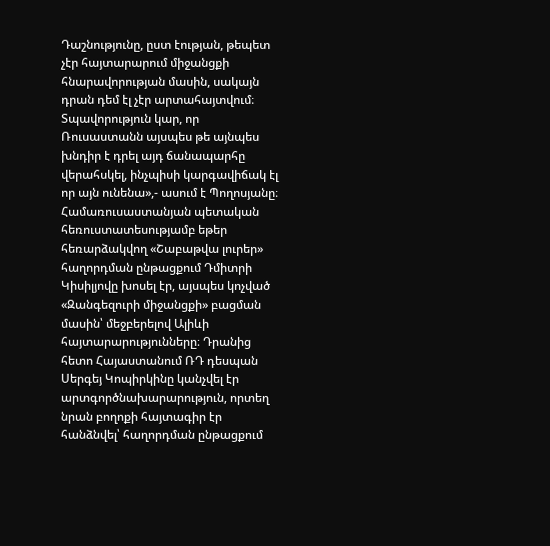Դաշնությունը, ըստ էության, թեպետ չէր հայտարարում միջանցքի հնարավորության մասին, սակայն դրան դեմ էլ չէր արտահայտվում։ Տպավորություն կար, որ Ռուսաստանն այսպես թե այնպես խնդիր է դրել այդ ճանապարհը վերահսկել, ինչպիսի կարգավիճակ էլ որ այն ունենա»,- ասում է Պողոսյանը։
Համառուսաստանյան պետական հեռուստատեսությամբ եթեր հեռարձակվող «Շաբաթվա լուրեր» հաղորդման ընթացքում Դմիտրի Կիսիլյովը խոսել էր, այսպես կոչված «Զանգեզուրի միջանցքի» բացման մասին՝ մեջբերելով Ալիևի հայտարարությունները։ Դրանից հետո Հայաստանում ՌԴ դեսպան Սերգեյ Կոպիրկինը կանչվել էր արտգործնախարարություն, որտեղ նրան բողոքի հայտագիր էր հանձնվել՝ հաղորդման ընթացքում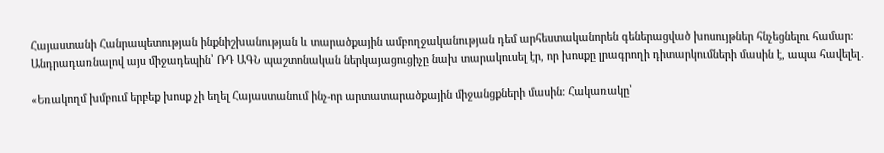Հայաստանի Հանրապետության ինքնիշխանության և տարածքային ամբողջականության դեմ արհեստականորեն գեներացված խոսույթներ հնչեցնելու համար։
Անդրադառնալով այս միջադեպին՝ ՌԴ ԱԳՆ պաշտոնական ներկայացուցիչը նախ տարակուսել էր, որ խոսքը լրագրողի դիտարկումների մասին է, ապա հավելել․

«Եռակողմ խմբում երբեք խոսք չի եղել Հայաստանում ինչ-որ արտատարածքային միջանցքների մասին։ Հակառակը՝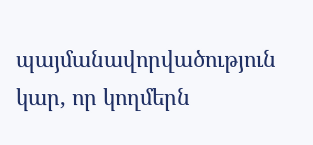պայմանավորվածություն կար, որ կողմերն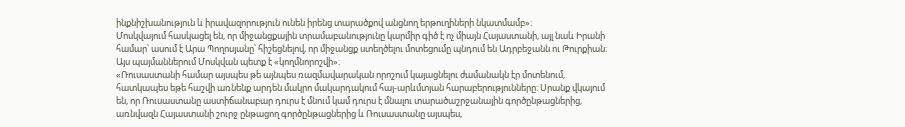ինքնիշխանություն և իրավազորություն ունեն իրենց տարածքով անցնող երթուղիների նկատմամբ»։
Մոսկվայում հասկացել են, որ միջանցքային տրամաբանությունը կարմիր գիծ է ոչ միայն Հայաստանի, այլ նաև Իրանի համար՝ ասում է Արա Պողոսյանը՝ հիշեցնելով, որ միջանցք ստեղծելու մոտեցումը պնդում են Ադրբեջանն ու Թուրքիան։ Այս պայմաններում Մոսկվան պետք է «կողմնորոշվի»։
«Ռուսաստանի համար այսպես թե այնպես ռազմավարական որոշում կայացնելու ժամանակն էր մոտենում, հատկապես եթե հաշվի առնենք արդեն մակրո մակարդակում հայ-արևմտյան հարաբերությունները։ Սրանք վկայում են, որ Ռուսաստանը աստիճանաբար դուրս է մնում կամ դուրս է մնալու տարածաշրջանային գործընթացներից, առնվազն Հայաստանի շուրջ ընթացող գործընթացներից և Ռուսաստանը այսպես,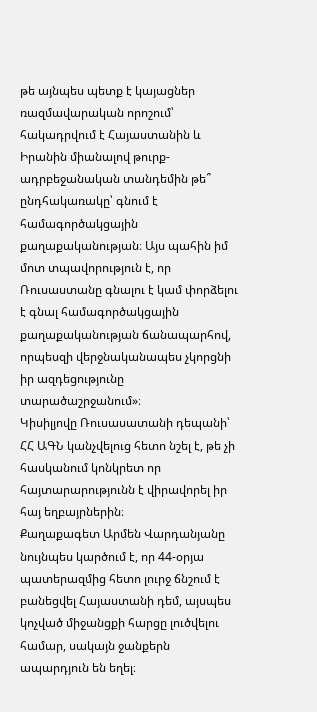թե այնպես պետք է կայացներ ռազմավարական որոշում՝ հակադրվում է Հայաստանին և Իրանին միանալով թուրք-ադրբեջանական տանդեմին թե՞ ընդհակառակը՝ գնում է համագործակցային քաղաքականության։ Այս պահին իմ մոտ տպավորություն է, որ Ռուսաստանը գնալու է կամ փորձելու է գնալ համագործակցային քաղաքականության ճանապարհով, որպեսզի վերջնականապես չկորցնի իր ազդեցությունը տարածաշրջանում»։
Կիսիլյովը Ռուսասատանի դեպանի՝ ՀՀ ԱԳՆ կանչվելուց հետո նշել է, թե չի հասկանում կոնկրետ որ հայտարարությունն է վիրավորել իր հայ եղբայրներին։
Քաղաքագետ Արմեն Վարդանյանը նույնպես կարծում է, որ 44-օրյա պատերազմից հետո լուրջ ճնշում է բանեցվել Հայաստանի դեմ, այսպես կոչված միջանցքի հարցը լուծվելու համար, սակայն ջանքերն ապարդյուն են եղել։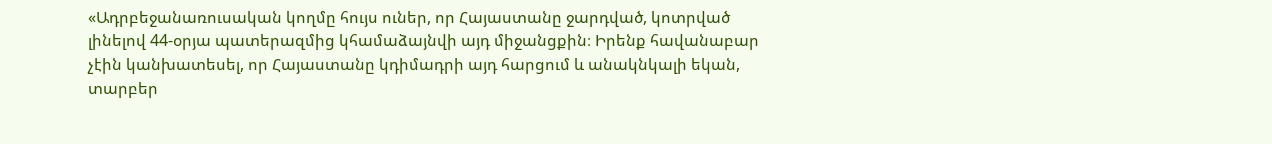«Ադրբեջանառուսական կողմը հույս ուներ, որ Հայաստանը ջարդված, կոտրված լինելով 44-օրյա պատերազմից կհամաձայնվի այդ միջանցքին։ Իրենք հավանաբար չէին կանխատեսել, որ Հայաստանը կդիմադրի այդ հարցում և անակնկալի եկան, տարբեր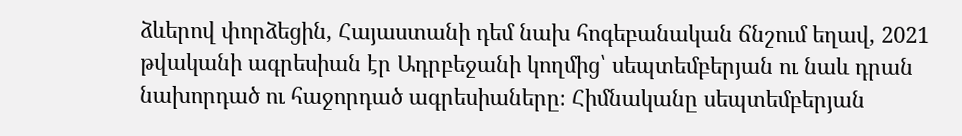ձևերով փորձեցին, Հայաստանի դեմ նախ հոգեբանական ճնշում եղավ, 2021 թվականի ագրեսիան էր Ադրբեջանի կողմից՝ սեպտեմբերյան ու նաև դրան նախորդած ու հաջորդած ագրեսիաները։ Հիմնականը սեպտեմբերյան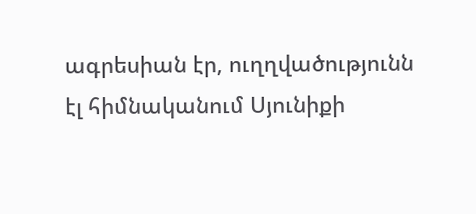ագրեսիան էր, ուղղվածությունն էլ հիմնականում Սյունիքի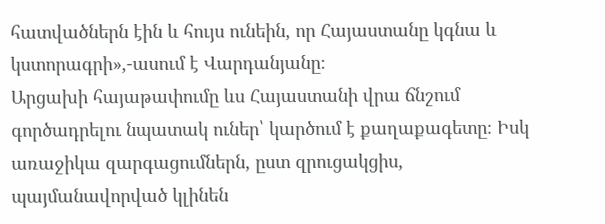հատվածներն էին և հույս ունեին, որ Հայաստանը կգնա և կստորագրի»,-ասում է Վարդանյանը։
Արցախի հայաթափումը ևս Հայաստանի վրա ճնշում գործադրելու նպատակ ուներ՝ կարծում է քաղաքագետը։ Իսկ առաջիկա զարգացումներն, ըստ զրուցակցիս, պայմանավորված կլինեն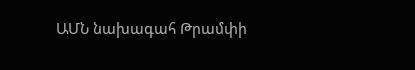ԱՄՆ նախագահ Թրամփի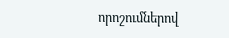որոշումներով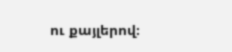ու քայլերով։